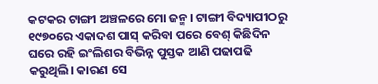କଟକର ଟାଙ୍ଗୀ ଅଞ୍ଚଳରେ ମୋ ଜନ୍ମ। ଟାଙ୍ଗୀ ବିଦ୍ୟାପୀଠରୁ ୧୯୭୦ରେ ଏକାଦଶ ପାସ୍ କରିବା ପରେ ବେଶ୍ କିଛିଦିନ ଘରେ ରହି ଇଂଲିଶର ବିଭିନ୍ନ ପୁସ୍ତକ ଆଣି ପଢାପଢି କରୁଥିଲି। କାରଣ ସେ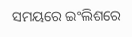ସମୟରେ ଇଂଲିଶରେ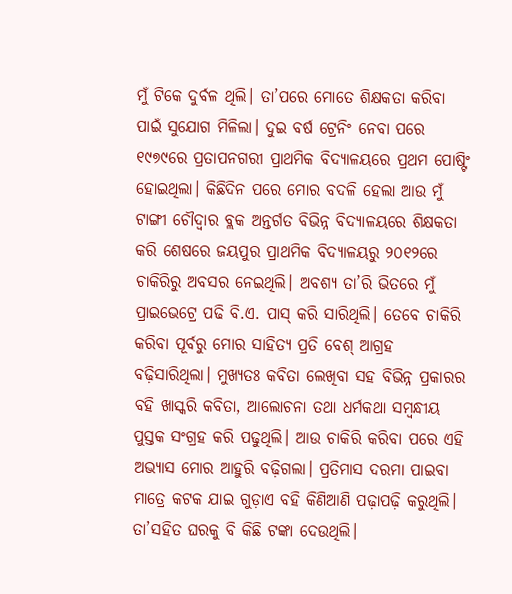ମୁଁ ଟିକେ ଦୁର୍ବଳ ଥିଲି। ତା’ପରେ ମୋତେ ଶିକ୍ଷକତା କରିବା ପାଇଁ ସୁଯୋଗ ମିଳିଲା। ଦୁଇ ବର୍ଷ ଟ୍ରେନିଂ ନେବା ପରେ ୧୯୭୯ରେ ପ୍ରତାପନଗରୀ ପ୍ରାଥମିକ ବିଦ୍ୟାଳୟରେ ପ୍ରଥମ ପୋଷ୍ଟିଂ ହୋଇଥିଲା। କିଛିଦିନ ପରେ ମୋର ବଦଳି ହେଲା ଆଉ ମୁଁ ଟାଙ୍ଗୀ ଚୌଦ୍ୱାର ବ୍ଲକ ଅନ୍ତର୍ଗତ ବିଭିନ୍ନ ବିଦ୍ୟାଳୟରେ ଶିକ୍ଷକତା କରି ଶେଷରେ ଜୟପୁର ପ୍ରାଥମିକ ବିଦ୍ୟାଳୟରୁ ୨୦୧୨ରେ ଚାକିରିରୁ ଅବସର ନେଇଥିଲି। ଅବଶ୍ୟ ତା’ରି ଭିତରେ ମୁଁ ପ୍ରାଇଭେଟ୍ରେ ପଢି ବି.ଏ. ପାସ୍ କରି ସାରିଥିଲି। ତେବେ ଚାକିରି କରିବା ପୂର୍ବରୁ ମୋର ସାହିତ୍ୟ ପ୍ରତି ବେଶ୍ ଆଗ୍ରହ ବଢ଼ିସାରିଥିଲା। ମୁଖ୍ୟତଃ କବିତା ଲେଖିବା ସହ ବିଭିନ୍ନ ପ୍ରକାରର ବହି ଖାସ୍କରି କବିତା, ଆଲୋଚନା ତଥା ଧର୍ମକଥା ସମ୍ବନ୍ଧୀୟ ପୁସ୍ତକ ସଂଗ୍ରହ କରି ପଢୁଥିଲି। ଆଉ ଚାକିରି କରିବା ପରେ ଏହି ଅଭ୍ୟାସ ମୋର ଆହୁରି ବଢ଼ିଗଲା। ପ୍ରତିମାସ ଦରମା ପାଇବା ମାତ୍ରେ କଟକ ଯାଇ ଗୁଡ଼ାଏ ବହି କିଣିଆଣି ପଢ଼ାପଢ଼ି କରୁଥିଲି। ତା’ସହିତ ଘରକୁ ବି କିଛି ଟଙ୍କା ଦେଉଥିଲି।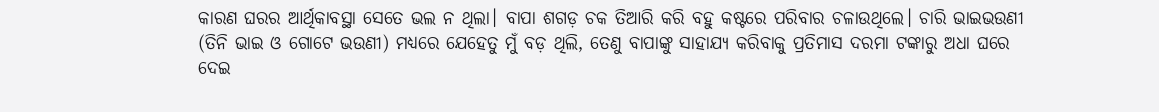କାରଣ ଘରର ଆର୍ଥିକାବସ୍ଥା ସେତେ ଭଲ ନ ଥିଲା। ବାପା ଶଗଡ଼ ଚକ ତିଆରି କରି ବହୁ କଷ୍ଟରେ ପରିବାର ଚଳାଉଥିଲେ। ଚାରି ଭାଇଭଉଣୀ (ତିନି ଭାଇ ଓ ଗୋଟେ ଭଉଣୀ) ମଧ୍ୟରେ ଯେହେତୁ ମୁଁ ବଡ଼ ଥିଲି, ତେଣୁ ବାପାଙ୍କୁ ସାହାଯ୍ୟ କରିବାକୁ ପ୍ରତିମାସ ଦରମା ଟଙ୍କାରୁ ଅଧା ଘରେ ଦେଇ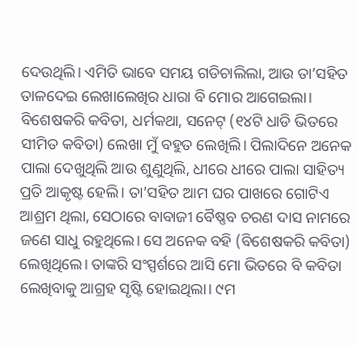ଦେଉଥିଲି। ଏମିତି ଭାବେ ସମୟ ଗଡିଚାଲିଲା, ଆଉ ତା’ସହିତ ତାଳଦେଇ ଲେଖାଲେଖିର ଧାରା ବି ମୋର ଆଗେଇଲା। ବିଶେଷକରି କବିତା, ଧର୍ମକଥା, ସନେଟ୍ (୧୪ଟି ଧାଡି ଭିତରେ ସୀମିତ କବିତା) ଲେଖା ମୁଁ ବହୁତ ଲେଖିଲି। ପିଲାଦିନେ ଅନେକ ପାଲା ଦେଖୁଥିଲି ଆଉ ଶୁଣୁଥିଲି, ଧୀରେ ଧୀରେ ପାଲା ସାହିତ୍ୟ ପ୍ରତି ଆକୃଷ୍ଟ ହେଲି। ତା’ସହିତ ଆମ ଘର ପାଖରେ ଗୋଟିଏ ଆଶ୍ରମ ଥିଲା, ସେଠାରେ ବାବାଜୀ ବୈଷ୍ଣବ ଚରଣ ଦାସ ନାମରେ ଜଣେ ସାଧୁ ରହୁଥିଲେ। ସେ ଅନେକ ବହି (ବିଶେଷକରି କବିତା) ଲେଖିଥିଲେ। ତାଙ୍କରି ସଂସ୍ପର୍ଶରେ ଆସି ମୋ ଭିତରେ ବି କବିତା ଲେଖିବାକୁ ଆଗ୍ରହ ସୃଷ୍ଟି ହୋଇଥିଲା। ୯ମ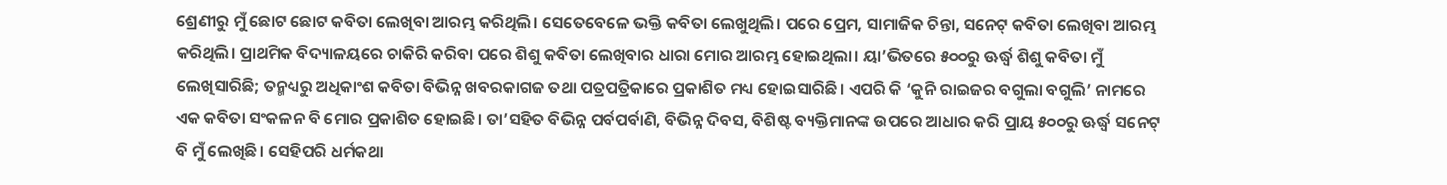ଶ୍ରେଣୀରୁ ମୁଁ ଛୋଟ ଛୋଟ କବିତା ଲେଖିବା ଆରମ୍ଭ କରିଥିଲି। ସେତେବେଳେ ଭକ୍ତି କବିତା ଲେଖୁଥିଲି। ପରେ ପ୍ରେମ, ସାମାଜିକ ଚିନ୍ତା, ସନେଟ୍ କବିତା ଲେଖିବା ଆରମ୍ଭ କରିଥିଲି। ପ୍ରାଥମିକ ବିଦ୍ୟାଳୟରେ ଚାକିରି କରିବା ପରେ ଶିଶୁ କବିତା ଲେଖିବାର ଧାରା ମୋର ଆରମ୍ଭ ହୋଇଥିଲା। ୟା’ଭିତରେ ୫୦୦ରୁ ଊର୍ଦ୍ଧ୍ୱ ଶିଶୁ କବିତା ମୁଁ ଲେଖିସାରିଛି; ତନ୍ମଧ୍ୟରୁ ଅଧିକାଂଶ କବିତା ବିଭିନ୍ନ ଖବରକାଗଜ ତଥା ପତ୍ରପତ୍ରିକାରେ ପ୍ରକାଶିତ ମଧ୍ୟ ହୋଇସାରିଛି। ଏପରି କି ‘କୁନି ରାଇଜର ବଗୁଲା ବଗୁଲି’ ନାମରେ ଏକ କବିତା ସଂକଳନ ବି ମୋର ପ୍ରକାଶିତ ହୋଇଛି। ତା’ସହିତ ବିଭିନ୍ନ ପର୍ବପର୍ବାଣି, ବିଭିନ୍ନ ଦିବସ, ବିଶିଷ୍ଟ ବ୍ୟକ୍ତିମାନଙ୍କ ଉପରେ ଆଧାର କରି ପ୍ରାୟ ୫୦୦ରୁ ଊର୍ଦ୍ଧ୍ୱ ସନେଟ୍ ବି ମୁଁ ଲେଖିଛି। ସେହିପରି ଧର୍ମକଥା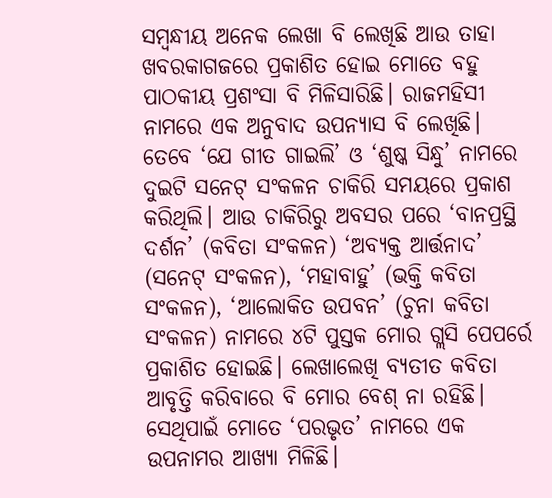ସମ୍ବନ୍ଧୀୟ ଅନେକ ଲେଖା ବି ଲେଖିଛି ଆଉ ତାହା ଖବରକାଗଜରେ ପ୍ରକାଶିତ ହୋଇ ମୋତେ ବହୁ ପାଠକୀୟ ପ୍ରଶଂସା ବି ମିଳିସାରିଛି। ରାଜମହିସୀ ନାମରେ ଏକ ଅନୁବାଦ ଉପନ୍ୟାସ ବି ଲେଖିଛି। ତେବେ ‘ଯେ ଗୀତ ଗାଇଲି’ ଓ ‘ଶୁଷ୍କ ସିନ୍ଧୁ’ ନାମରେ ଦୁଇଟି ସନେଟ୍ ସଂକଳନ ଚାକିରି ସମୟରେ ପ୍ରକାଶ କରିଥିଲି। ଆଉ ଚାକିରିରୁ ଅବସର ପରେ ‘ବାନପ୍ରସ୍ଥି ଦର୍ଶନ’ (କବିତା ସଂକଳନ) ‘ଅବ୍ୟକ୍ତ ଆର୍ତ୍ତନାଦ’ (ସନେଟ୍ ସଂକଳନ), ‘ମହାବାହୁ’ (ଭକ୍ତି କବିତା ସଂକଳନ), ‘ଆଲୋକିତ ଉପବନ’ (ଚୁନା କବିତା ସଂକଳନ) ନାମରେ ୪ଟି ପୁସ୍ତକ ମୋର ଗ୍ଲସି ପେପର୍ରେ ପ୍ରକାଶିତ ହୋଇଛି। ଲେଖାଲେଖି ବ୍ୟତୀତ କବିତା ଆବୃତ୍ତି କରିବାରେ ବି ମୋର ବେଶ୍ ନା ରହିଛି। ସେଥିପାଇଁ ମୋତେ ‘ପରଭୃତ’ ନାମରେ ଏକ ଉପନାମର ଆଖ୍ୟା ମିଳିଛି।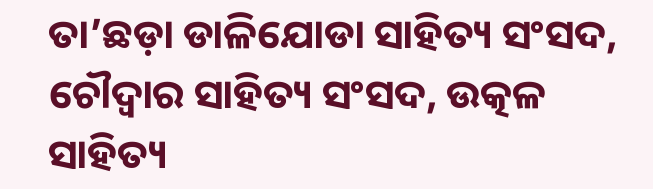ତା’ଛଡ଼ା ଡାଳିଯୋଡା ସାହିତ୍ୟ ସଂସଦ, ଚୌଦ୍ୱାର ସାହିତ୍ୟ ସଂସଦ, ଉତ୍କଳ ସାହିତ୍ୟ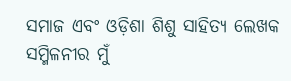ସମାଜ ଏବଂ ଓଡ଼ିଶା ଶିଶୁ ସାହିତ୍ୟ ଲେଖକ ସମ୍ମିଳନୀର ମୁଁ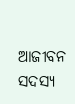ଆଜୀବନ ସଦସ୍ୟ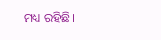ମଧ୍ୟ ରହିଛି।